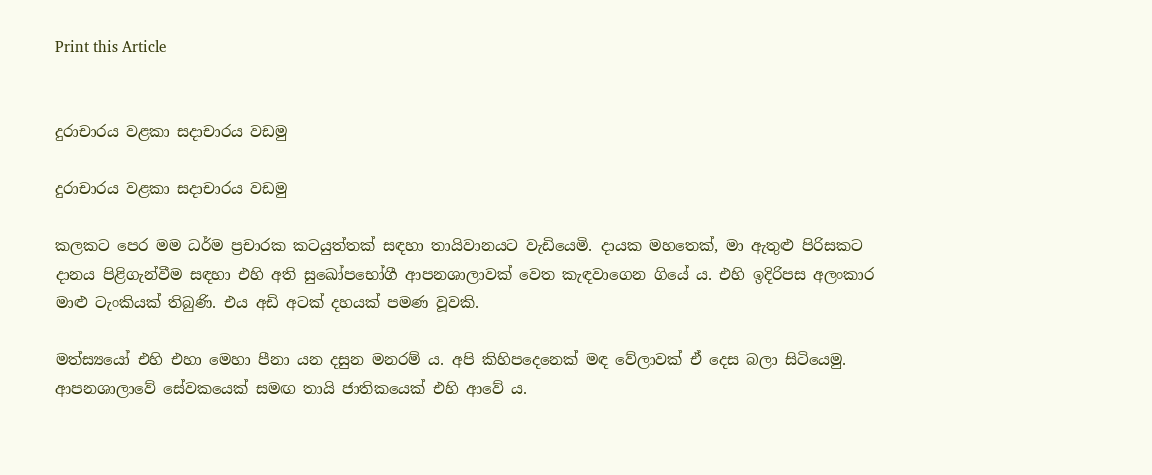Print this Article


දුරාචාරය වළකා සදාචාරය වඩමු

දුරාචාරය වළකා සදාචාරය වඩමු

කලකට පෙර මම ධර්ම ප්‍රචාරක කටයුත්තක් සඳහා තායිවානයට වැඩියෙමි. දායක මහතෙක්, මා ඇතුළු පිරිසකට දානය පිළිගැන්වීම සඳහා එහි අති සුඛෝපභෝගී ආපනශාලාවක් වෙත කැඳවාගෙන ගියේ ය. එහි ඉදිරිපස අලංකාර මාළු ටැංකියක් තිබුණි. එය අඩි අටක් දහයක් පමණ වූවකි.

මත්ස්‍යයෝ එහි එහා මෙහා පීනා යන දසුන මනරම් ය. අපි කිහිපදෙනෙක් මඳ වේලාවක් ඒ දෙස බලා සිටියෙමු. ආපනශාලාවේ සේවකයෙක් සමඟ තායි ජාතිකයෙක් එහි ආවේ ය.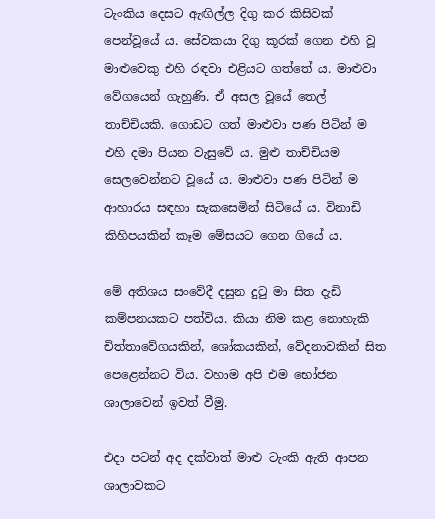ටැංකිය දෙසට ඇඟිල්ල දිගු කර කිසිවක් පෙන්වූයේ ය. සේවකයා දිගු කූරක් ගෙන එහි වූ මාළුවෙකු එහි රඳවා එළියට ගත්තේ ය. මාළුවා වේගයෙන් ගැහුණි. ඒ අසල වූයේ තෙල් තාච්චියකි. ගොඩට ගත් මාළුවා පණ පිටින් ම එහි දමා පියන වැසුවේ ය. මුළු තාච්චියම සෙලවෙන්නට වූයේ ය. මාළුවා පණ පිටින් ම ආහාරය සඳහා සැකසෙමින් සිටියේ ය. විනාඩි කිහිපයකින් කෑම මේසයට ගෙන ගියේ ය.

මේ අතිශය සංවේදී දසුන දුටු මා සිත දැඩි කම්පනයකට පත්විය. කියා නිම කළ නොහැකි චිත්තාවේගයකින්, ශෝකයකින්, වේදනාවකින් සිත පෙළෙන්නට විය. වහාම අපි එම භෝජන ශාලාවෙන් ඉවත් වීමු.

එදා පටන් අද දක්වාත් මාළු ටැංකි ඇති ආපන ශාලාවකට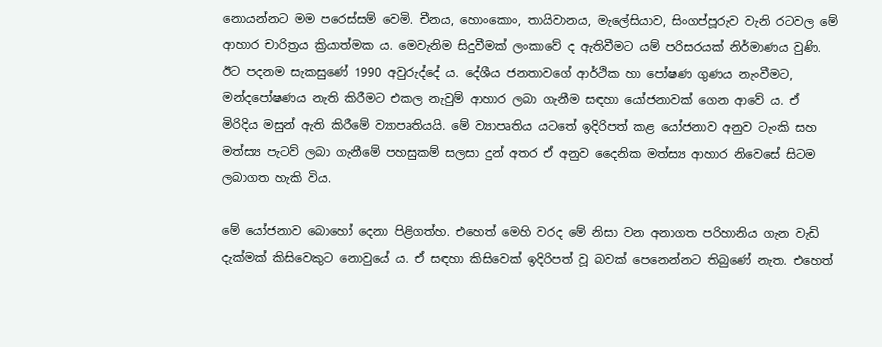නොයන්නට මම පරෙස්සම් වෙමි. චීනය, හොංකොං, තායිවානය, මැලේසියාව, සිංගප්පූරුව වැනි රටවල මේ ආහාර චාරිත්‍රය ක්‍රියාත්මක ය. මෙවැනිම සිදුවීමක් ලංකාවේ ද ඇතිවීමට යම් පරිසරයක් නිර්මාණය වුණි. ඊට පදනම සැකසුණේ 1990 අවුරුද්දේ ය. දේශීය ජනතාවගේ ආර්ථික හා පෝෂණ ගුණය නැංවීමට, මන්දපෝෂණය නැති කිරීමට එකල නැවුම් ආහාර ලබා ගැනීම සඳහා යෝජනාවක් ගෙන ආවේ ය. ඒ මිරිදිය මසුන් ඇති කිරීමේ ව්‍යාපෘතියයි. මේ ව්‍යාපෘතිය යටතේ ඉදිරිපත් කළ යෝජනාව අනුව ටැංකි සහ මත්ස්‍ය පැටව් ලබා ගැනීමේ පහසුකම් සලසා දුන් අතර ඒ අනුව දෛනික මත්ස්‍ය ආහාර නිවෙසේ සිටම ලබාගත හැකි විය.

මේ යෝජනාව බොහෝ දෙනා පිළිගත්හ. එහෙත් මෙහි වරද මේ නිසා වන අනාගත පරිහානිය ගැන වැඩි දැක්මක් කිසිවෙකුට නොවුයේ ය. ඒ සඳහා කිසිවෙක් ඉදිරිපත් වූ බවක් පෙනෙන්නට තිබුණේ නැත. එහෙත්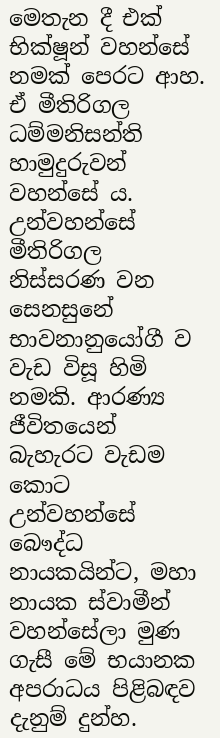මෙතැන දී එක් භික්ෂූන් වහන්සේ නමක් පෙරට ආහ. ඒ මීතිරිගල ධම්මනිසන්ති හාමුදුරුවන් වහන්සේ ය. උන්වහන්සේ මීතිරිගල නිස්සරණ වන සෙනසුනේ භාවනානුයෝගී ව වැඩ විසූ හිමි නමකි. ආරණ්‍ය ජීවිතයෙන් බැහැරට වැඩම කොට උන්වහන්සේ බෞද්ධ නායකයින්ට, මහා නායක ස්වාමීන් වහන්සේලා මුණ ගැසී මේ භයානක අපරාධය පිළිබඳව දැනුම් දුන්හ.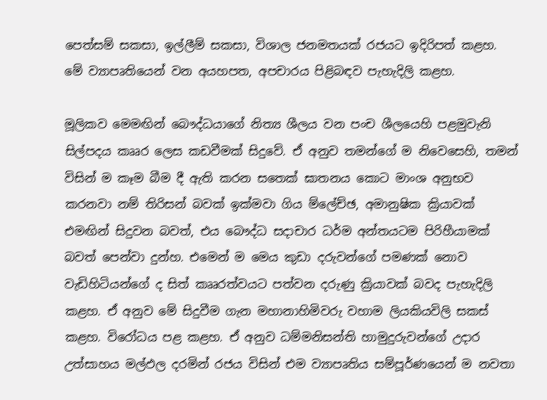පෙත්සම් සකසා, ඉල්ලීම් සකසා, විශාල ජනමතයක් රජයට ඉදිරිපත් කළහ. මේ ව්‍යාපෘතියෙන් වන අයහපත, අපචාරය පිළිබඳව පැහැදිලි කළහ.

මූලිකව මෙමඟින් බෞද්ධයාගේ නිත්‍ය ශීලය වන පංච ශීලයෙහි පළමුවැනි සිල්පදය කෲර ලෙස කඩවීමක් සිදුවේ. ඒ අනුව තමන්ගේ ම නිවෙසෙහි, තමන් විසින් ම කෑම බීම දී ඇති කරන සතෙක් ඝාතනය කොට මාංශ අනුභව කරනවා නම් තිරිසන් බවක් ඉක්මවා ගිය ම්ලේච්ඡ, අමානුෂික ක්‍රියාවක් එමඟින් සිදුවන බවත්, එය බෞද්ධ සදාචාර ධර්ම අන්තයටම පිරිහීයාමක් බවත් පෙන්වා දුන්හ. එමෙන් ම මෙය කුඩා දරුවන්ගේ පමණක් නොව වැඩිහිටියන්ගේ ද සිත් කෲරත්වයට පත්වන දරුණු ක්‍රියාවක් බවද පැහැදිලි කළහ. ඒ අනුව මේ සිදුවීම ගැන මහානාහිමිවරු වහාම ලියකියවිලි සකස් කළහ. විරෝධය පළ කළහ. ඒ අනුව ධම්මනිසන්ති හාමුදුරුවන්ගේ උදාර උත්සාහය මල්ඵල දරමින් රජය විසින් එම ව්‍යාපෘතිය සම්පූර්ණයෙන් ම නවතා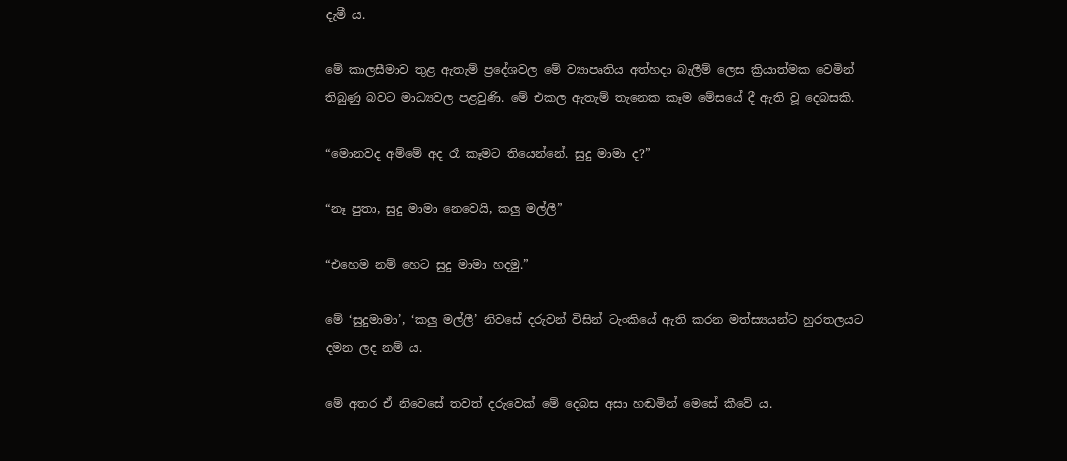දැමී ය.

මේ කාලසීමාව තුළ ඇතැම් ප්‍රදේශවල මේ ව්‍යාපෘතිය අත්හදා බැලීම් ලෙස ක්‍රියාත්මක වෙමින් තිබුණු බවට මාධ්‍යවල පළවුණි. මේ එකල ඇතැම් තැනෙක කෑම මේසයේ දී ඇති වූ දෙබසකි.

“මොනවද අම්මේ අද රෑ කෑමට තියෙන්නේ. සුදු මාමා ද?”

“නෑ පුතා, සුදු මාමා නෙවෙයි, කලු මල්ලී”

“එහෙම නම් හෙට සුදු මාමා හදමු.”

මේ ‘සුදුමාමා’, ‘කලු මල්ලී’ නිවසේ දරුවන් විසින් ටැංකියේ ඇති කරන මත්ස්‍යයන්ට හුරතලයට දමන ලද නම් ය.

මේ අතර ඒ නිවෙසේ තවත් දරුවෙක් මේ දෙබස අසා හඬමින් මෙසේ කීවේ ය.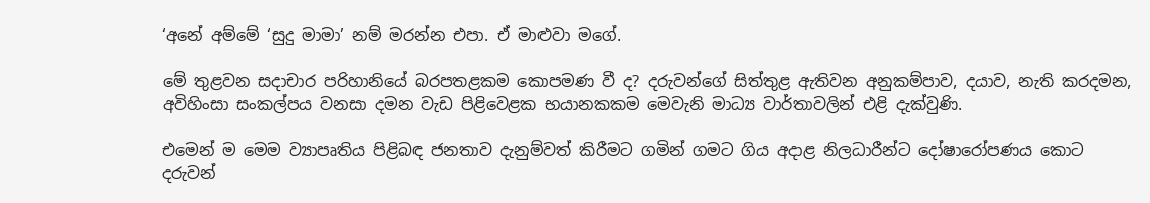‘අනේ අම්මේ ‘සුදු මාමා’ නම් මරන්න එපා. ඒ මාළුවා මගේ.

මේ තුළවන සදාචාර පරිහානියේ බරපතළකම කොපමණ වී ද? දරුවන්ගේ සිත්තුළ ඇතිවන අනුකම්පාව, දයාව, නැති කරදමන, අවිහිංසා සංකල්පය වනසා දමන වැඩ පිළිවෙළක භයානකකම මෙවැනි මාධ්‍ය වාර්තාවලින් එළි දැක්වුණි.

එමෙන් ම මෙම ව්‍යාපෘතිය පිළිබඳ ජනතාව දැනුම්වත් කිරීමට ගමින් ගමට ගිය අදාළ නිලධාරීන්ට දෝෂාරෝපණය කොට දරුවන්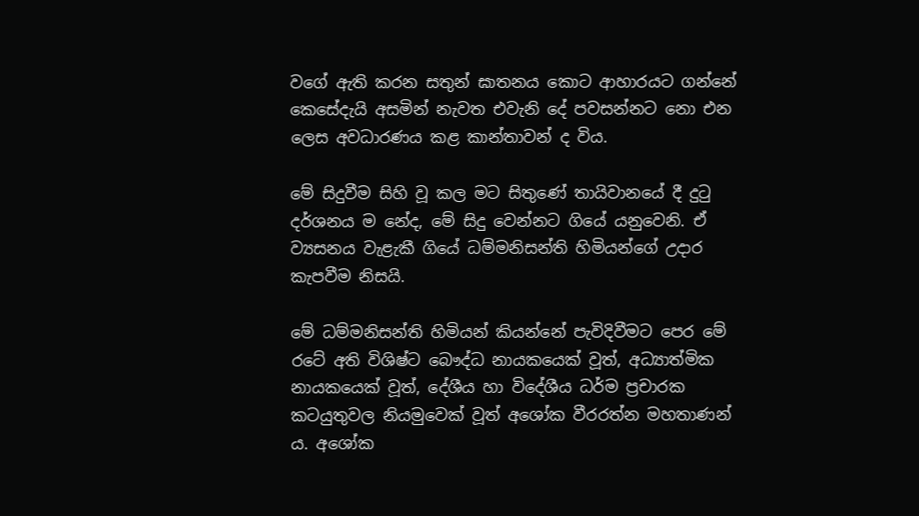වගේ ඇති කරන සතුන් ඝාතනය කොට ආහාරයට ගන්නේ කෙසේදැයි අසමින් නැවත එවැනි දේ පවසන්නට නො එන ලෙස අවධාරණය කළ කාන්තාවන් ද විය.

මේ සිදුවීම සිහි වූ කල මට සිතුණේ තායිවානයේ දී දුටු දර්ශනය ම නේද, මේ සිදු වෙන්නට ගියේ යනුවෙනි. ඒ ව්‍යසනය වැළැකී ගියේ ධම්මනිසන්ති හිමියන්ගේ උදාර කැපවීම නිසයි.

මේ ධම්මනිසන්ති හිමියන් කියන්නේ පැවිදිවීමට පෙර මේ රටේ අති විශිෂ්ට බෞද්ධ නායකයෙක් වූත්, අධ්‍යාත්මික නායකයෙක් වූත්, දේශීය හා විදේශීය ධර්ම ප්‍රචාරක කටයුතුවල නියමුවෙක් වූත් අශෝක වීරරත්න මහතාණන් ය. අශෝක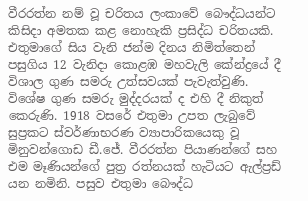වීරරත්න නම් වූ චරිතය ලංකාවේ බෞද්ධයන්ට කිසිදා අමතක කළ නොහැකි ප්‍රසිද්ධ චරිතයකි. එතුමාගේ සිය වැනි ජන්ම දිනය නිමිත්තෙන් පසුගිය 12 වැනිදා කොළඹ මහවැලි කේන්ද්‍රයේ දී විශාල ගුණ සමරු උත්සවයක් පැවැත්වුණි. විශේෂ ගුණ සමරු මුද්දරයක් ද එහි දී නිකුත් කෙරුණි. 1918 වසරේ එතුමා උපත ලැබුවේ සුප්‍රකට ස්වර්ණාභරණ ව්‍යාපාරිකයෙකු වූ මිනුවන්ගොඩ ඩී.ජේ. වීරරත්න පියාණන්ගේ සහ එම මෑණියන්ගේ පුත්‍ර රත්නයක් හැටියට ඇල්ප්‍රඩ් යන නමිනි. පසුව එතුමා බෞද්ධ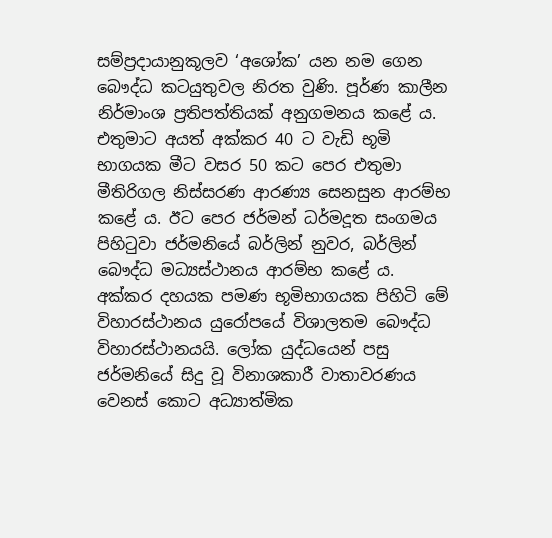සම්ප්‍රදායානුකූලව ‘අශෝක’ යන නම ගෙන බෞද්ධ කටයුතුවල නිරත වුණි. පූර්ණ කාලීන නිර්මාංශ ප්‍රතිපත්තියක් අනුගමනය කළේ ය. එතුමාට අයත් අක්කර 40 ට වැඩි භූමි භාගයක මීට වසර 50 කට පෙර එතුමා මීතිරිගල නිස්සරණ ආරණ්‍ය සෙනසුන ආරම්භ කළේ ය. ඊට පෙර ජර්මන් ධර්මදූත සංගමය පිහිටුවා ජර්මනියේ බර්ලින් නුවර, බර්ලින් බෞද්ධ මධ්‍යස්ථානය ආරම්භ කළේ ය. අක්කර දහයක පමණ භූමිභාගයක පිහිටි මේ විහාරස්ථානය යුරෝපයේ විශාලතම බෞද්ධ විහාරස්ථානයයි. ලෝක යුද්ධයෙන් පසු ජර්මනියේ සිදු වූ විනාශකාරී වාතාවරණය වෙනස් කොට අධ්‍යාත්මික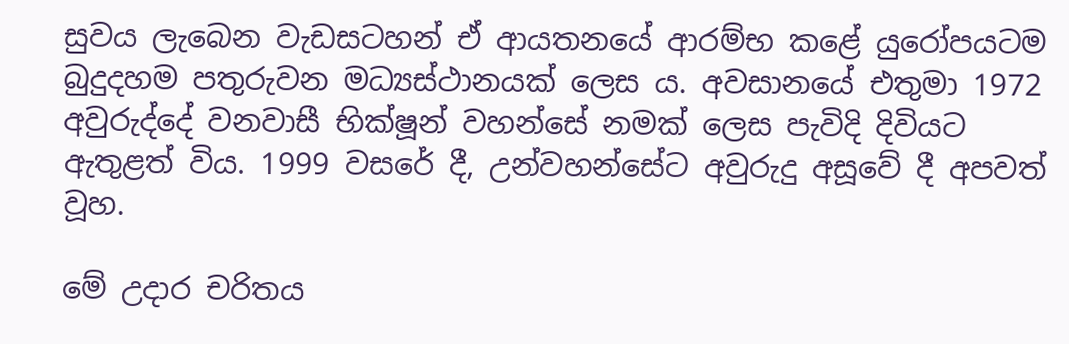සුවය ලැබෙන වැඩසටහන් ඒ ආයතනයේ ආරම්භ කළේ යුරෝපයටම බුදුදහම පතුරුවන මධ්‍යස්ථානයක් ලෙස ය. අවසානයේ එතුමා 1972 අවුරුද්දේ වනවාසී භික්ෂූන් වහන්සේ නමක් ලෙස පැවිදි දිවියට ඇතුළත් විය. 1999 වසරේ දී, උන්වහන්සේට අවුරුදු අසූවේ දී අපවත් වූහ.

මේ උදාර චරිතය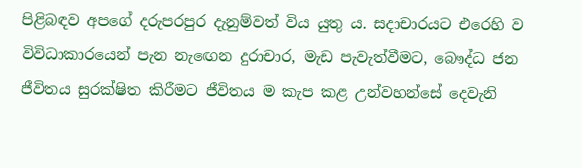පිළිබඳව අපගේ දරුපරපුර දැනුම්වත් විය යුතු ය. සදාචාරයට එරෙහි ව විවිධාකාරයෙන් පැන නැඟෙන දුරාචාර, මැඩ පැවැත්වීමට, බෞද්ධ ජන ජීවිතය සුරක්ෂිත කිරීමට ජීවිතය ම කැප කළ උන්වහන්සේ දෙවැනි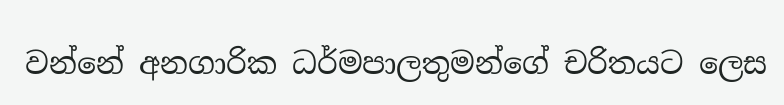වන්නේ අනගාරික ධර්මපාලතුමන්ගේ චරිතයට ලෙස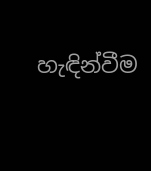හැඳින්වීම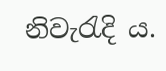නිවැරැදි ය.